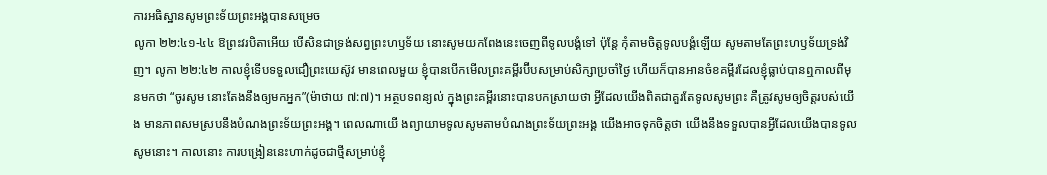ការអធិស្ឋានសូមព្រះទ័យព្រះអង្គបានសម្រេច
លូកា ២២:៤១-៤៤ ឱព្រះវរបិតាអើយ បើសិនជាទ្រង់សព្វព្រះហឫទ័យ នោះសូមយកពែងនេះចេញពីទូលបង្គំទៅ ប៉ុន្តែ កុំតាមចិត្តទូលបង្គំឡើយ សូមតាមតែព្រះហឫទ័យទ្រង់វិញ។ លូកា ២២:៤២ កាលខ្ញុំទើបទទួលជឿព្រះយេស៊ូវ មានពេលមួយ ខ្ញុំបានបើកមើលព្រះគម្ពីរប៊ីបសម្រាប់សិក្សាប្រចាំថ្ងៃ ហើយក៏បានអានចំខគម្ពីរដែលខ្ញុំធ្លាប់បានឮកាលពីមុនមកថា “ចូរសូម នោះតែងនឹងឲ្យមកអ្នក”(ម៉ាថាយ ៧:៧)។ អត្ថបទពន្យល់ ក្នុងព្រះគម្ពីរនោះបានបកស្រាយថា អ្វីដែលយើងពិតជាគួរតែទូលសូមព្រះ គឺត្រូវសូមឲ្យចិត្តរបស់យើង មានភាពសមស្របនឹងបំណងព្រះទ័យព្រះអង្គ។ ពេលណាយើ ងព្យាយាមទូលសូមតាមបំណងព្រះទ័យព្រះអង្គ យើងអាចទុកចិត្តថា យើងនឹងទទួលបានអ្វីដែលយើងបានទូលសូមនោះ។ កាលនោះ ការបង្រៀននេះហាក់ដូចជាថ្មីសម្រាប់ខ្ញុំ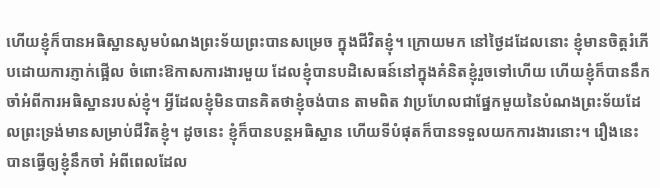ហើយខ្ញុំក៏បានអធិស្ឋានសូមបំណងព្រះទ័យព្រះបានសម្រេច ក្នុងជីវិតខ្ញុំ។ ក្រោយមក នៅថ្ងៃដដែលនោះ ខ្ញុំមានចិត្តរំភើបដោយការភ្ញាក់ផ្អើល ចំពោះឱកាសការងារមួយ ដែលខ្ញុំបានបដិសេធន៍នៅក្នុងគំនិតខ្ញុំរួចទៅហើយ ហើយខ្ញុំក៏បាននឹកចាំអំពីការអធិស្ឋានរបស់ខ្ញុំ។ អ្វីដែលខ្ញុំមិនបានគិតថាខ្ញុំចង់បាន តាមពិត វាប្រហែលជាផ្នែកមួយនៃបំណងព្រះទ័យដែលព្រះទ្រង់មានសម្រាប់ជីវិតខ្ញុំ។ ដូចនេះ ខ្ញុំក៏បានបន្តអធិស្ឋាន ហើយទីបំផុតក៏បានទទួលយកការងារនោះ។ រឿងនេះបានធ្វើឲ្យខ្ញុំនឹកចាំ អំពីពេលដែល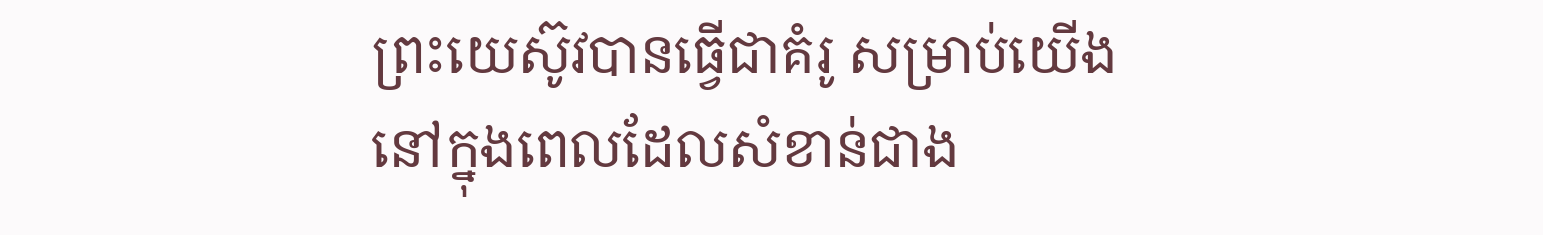ព្រះយេស៊ូវបានធ្វើជាគំរូ សម្រាប់យើង នៅក្នុងពេលដែលសំខាន់ជាង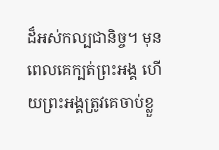ដ៏អស់កល្បជានិច្ច។ មុនពេលគេក្បត់ព្រះអង្គ ហើយព្រះអង្គត្រូវគេចាប់ខ្លួ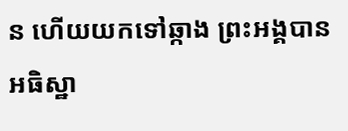ន ហើយយកទៅឆ្កាង ព្រះអង្គបានអធិស្ឋា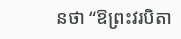នថា “ឱព្រះវរបិតា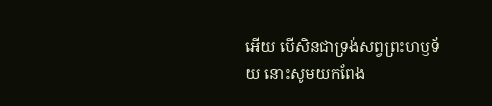អើយ បើសិនជាទ្រង់សព្វព្រះហឫទ័យ នោះសូមយកពែង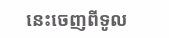នេះចេញពីទូល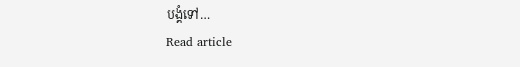បង្គំទៅ…
Read article